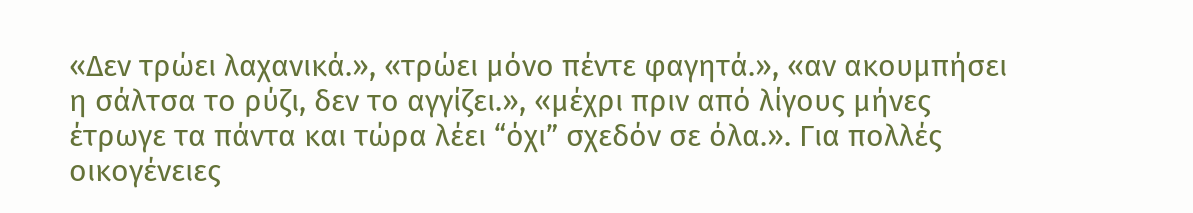«Δεν τρώει λαχανικά.», «τρώει μόνο πέντε φαγητά.», «αν ακουμπήσει η σάλτσα το ρύζι, δεν το αγγίζει.», «μέχρι πριν από λίγους μήνες έτρωγε τα πάντα και τώρα λέει “όχι” σχεδόν σε όλα.». Για πολλές οικογένειες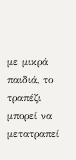με μικρά παιδιά, το τραπέζι μπορεί να μετατραπεί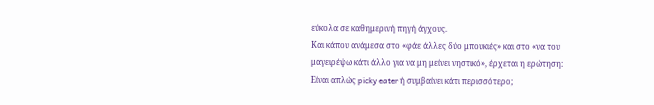εύκολα σε καθημερινή πηγή άγχους.
Και κάπου ανάμεσα στο «φάε άλλες δύο μπουκιές» και στο «να του μαγειρέψω κάτι άλλο για να μη μείνει νηστικό», έρχεται η ερώτηση:
Είναι απλώς picky eater ή συμβαίνει κάτι περισσότερο;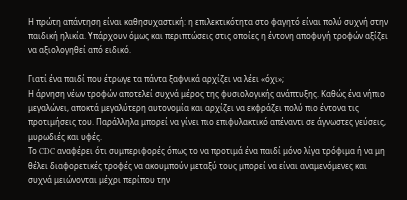Η πρώτη απάντηση είναι καθησυχαστική: η επιλεκτικότητα στο φαγητό είναι πολύ συχνή στην παιδική ηλικία. Υπάρχουν όμως και περιπτώσεις στις οποίες η έντονη αποφυγή τροφών αξίζει να αξιολογηθεί από ειδικό.

Γιατί ένα παιδί που έτρωγε τα πάντα ξαφνικά αρχίζει να λέει «όχι»;
Η άρνηση νέων τροφών αποτελεί συχνά μέρος της φυσιολογικής ανάπτυξης. Καθώς ένα νήπιο μεγαλώνει, αποκτά μεγαλύτερη αυτονομία και αρχίζει να εκφράζει πολύ πιο έντονα τις προτιμήσεις του. Παράλληλα μπορεί να γίνει πιο επιφυλακτικό απέναντι σε άγνωστες γεύσεις, μυρωδιές και υφές.
Το CDC αναφέρει ότι συμπεριφορές όπως το να προτιμά ένα παιδί μόνο λίγα τρόφιμα ή να μη θέλει διαφορετικές τροφές να ακουμπούν μεταξύ τους μπορεί να είναι αναμενόμενες και συχνά μειώνονται μέχρι περίπου την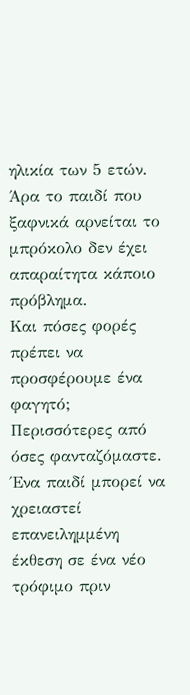ηλικία των 5 ετών. Άρα το παιδί που ξαφνικά αρνείται το μπρόκολο δεν έχει απαραίτητα κάποιο πρόβλημα.
Και πόσες φορές πρέπει να προσφέρουμε ένα φαγητό;
Περισσότερες από όσες φανταζόμαστε. Ένα παιδί μπορεί να χρειαστεί επανειλημμένη έκθεση σε ένα νέο τρόφιμο πριν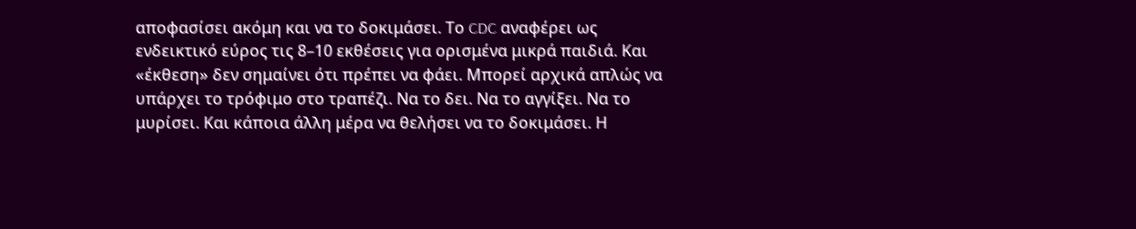αποφασίσει ακόμη και να το δοκιμάσει. Το CDC αναφέρει ως ενδεικτικό εύρος τις 8–10 εκθέσεις για ορισμένα μικρά παιδιά. Και «έκθεση» δεν σημαίνει ότι πρέπει να φάει. Μπορεί αρχικά απλώς να υπάρχει το τρόφιμο στο τραπέζι. Να το δει. Να το αγγίξει. Να το μυρίσει. Και κάποια άλλη μέρα να θελήσει να το δοκιμάσει. Η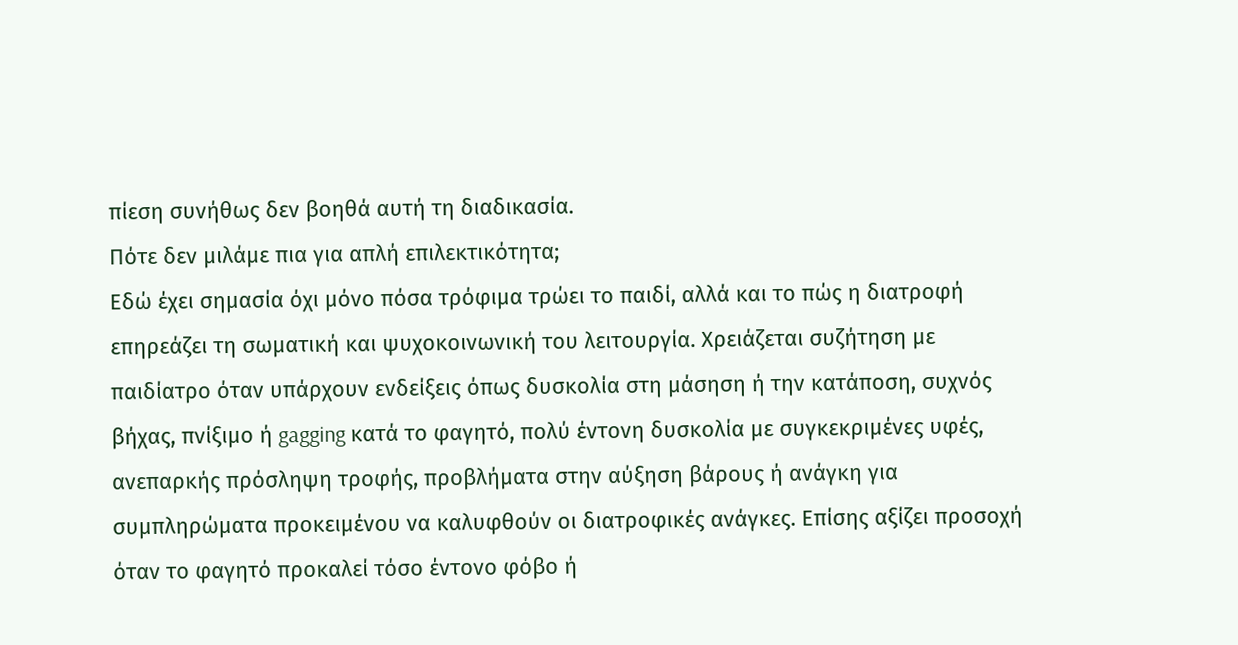πίεση συνήθως δεν βοηθά αυτή τη διαδικασία.
Πότε δεν μιλάμε πια για απλή επιλεκτικότητα;
Εδώ έχει σημασία όχι μόνο πόσα τρόφιμα τρώει το παιδί, αλλά και το πώς η διατροφή επηρεάζει τη σωματική και ψυχοκοινωνική του λειτουργία. Χρειάζεται συζήτηση με παιδίατρο όταν υπάρχουν ενδείξεις όπως δυσκολία στη μάσηση ή την κατάποση, συχνός βήχας, πνίξιμο ή gagging κατά το φαγητό, πολύ έντονη δυσκολία με συγκεκριμένες υφές, ανεπαρκής πρόσληψη τροφής, προβλήματα στην αύξηση βάρους ή ανάγκη για συμπληρώματα προκειμένου να καλυφθούν οι διατροφικές ανάγκες. Επίσης αξίζει προσοχή όταν το φαγητό προκαλεί τόσο έντονο φόβο ή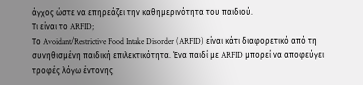άγχος ώστε να επηρεάζει την καθημερινότητα του παιδιού.
Τι είναι το ARFID;
Το Avoidant/Restrictive Food Intake Disorder (ARFID) είναι κάτι διαφορετικό από τη συνηθισμένη παιδική επιλεκτικότητα. Ένα παιδί με ARFID μπορεί να αποφεύγει τροφές λόγω έντονης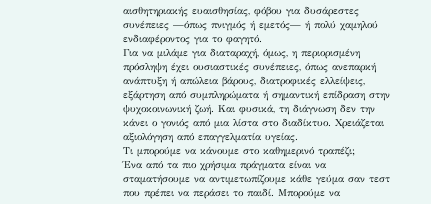αισθητηριακής ευαισθησίας, φόβου για δυσάρεστες συνέπειες —όπως πνιγμός ή εμετός— ή πολύ χαμηλού ενδιαφέροντος για το φαγητό.
Για να μιλάμε για διαταραχή, όμως, η περιορισμένη πρόσληψη έχει ουσιαστικές συνέπειες, όπως ανεπαρκή ανάπτυξη ή απώλεια βάρους, διατροφικές ελλείψεις, εξάρτηση από συμπληρώματα ή σημαντική επίδραση στην ψυχοκοινωνική ζωή. Και φυσικά, τη διάγνωση δεν την κάνει ο γονιός από μια λίστα στο διαδίκτυο. Χρειάζεται αξιολόγηση από επαγγελματία υγείας.
Τι μπορούμε να κάνουμε στο καθημερινό τραπέζι;
Ένα από τα πιο χρήσιμα πράγματα είναι να σταματήσουμε να αντιμετωπίζουμε κάθε γεύμα σαν τεστ που πρέπει να περάσει το παιδί. Μπορούμε να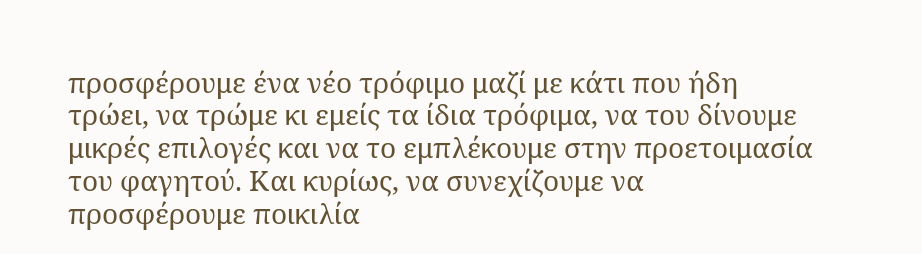προσφέρουμε ένα νέο τρόφιμο μαζί με κάτι που ήδη τρώει, να τρώμε κι εμείς τα ίδια τρόφιμα, να του δίνουμε μικρές επιλογές και να το εμπλέκουμε στην προετοιμασία του φαγητού. Και κυρίως, να συνεχίζουμε να προσφέρουμε ποικιλία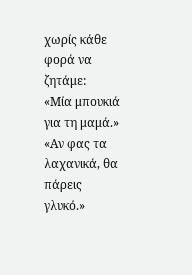χωρίς κάθε φορά να ζητάμε:
«Μία μπουκιά για τη μαμά.»
«Αν φας τα λαχανικά, θα πάρεις γλυκό.»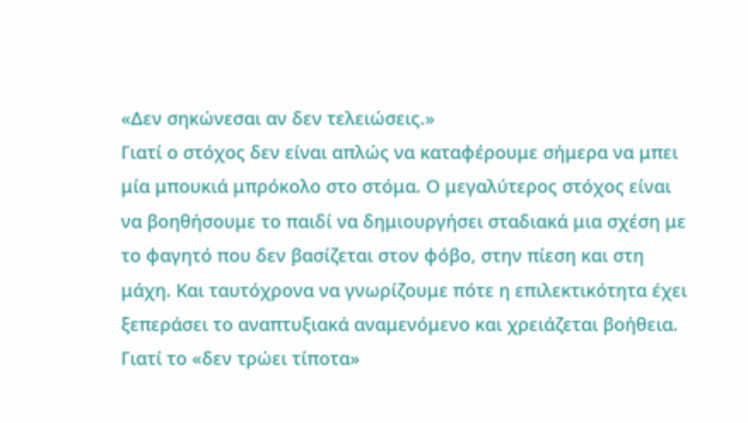«Δεν σηκώνεσαι αν δεν τελειώσεις.»
Γιατί ο στόχος δεν είναι απλώς να καταφέρουμε σήμερα να μπει μία μπουκιά μπρόκολο στο στόμα. Ο μεγαλύτερος στόχος είναι να βοηθήσουμε το παιδί να δημιουργήσει σταδιακά μια σχέση με το φαγητό που δεν βασίζεται στον φόβο, στην πίεση και στη μάχη. Και ταυτόχρονα να γνωρίζουμε πότε η επιλεκτικότητα έχει ξεπεράσει το αναπτυξιακά αναμενόμενο και χρειάζεται βοήθεια.
Γιατί το «δεν τρώει τίποτα»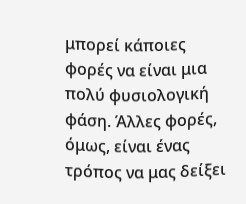μπορεί κάποιες φορές να είναι μια πολύ φυσιολογική φάση. Άλλες φορές, όμως, είναι ένας τρόπος να μας δείξει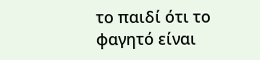το παιδί ότι το φαγητό είναι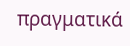πραγματικά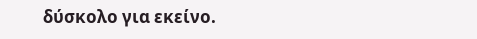δύσκολο για εκείνο.